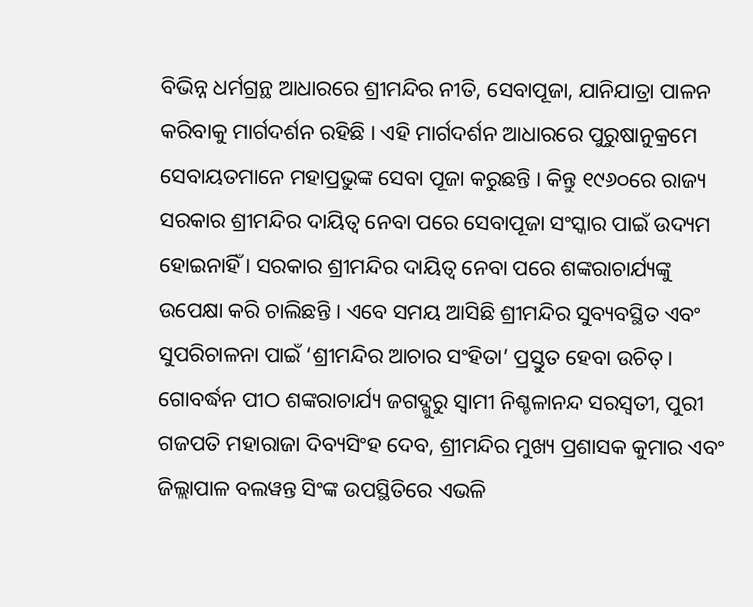ବିଭିନ୍ନ ଧର୍ମଗ୍ରନ୍ଥ ଆଧାରରେ ଶ୍ରୀମନ୍ଦିର ନୀତି, ସେବାପୂଜା, ଯାନିଯାତ୍ରା ପାଳନ କରିବାକୁ ମାର୍ଗଦର୍ଶନ ରହିଛି । ଏହି ମାର୍ଗଦର୍ଶନ ଆଧାରରେ ପୁରୁଷାନୁକ୍ରମେ ସେବାୟତମାନେ ମହାପ୍ରଭୁଙ୍କ ସେବା ପୂଜା କରୁଛନ୍ତି । କିନ୍ତୁ ୧୯୬୦ରେ ରାଜ୍ୟ ସରକାର ଶ୍ରୀମନ୍ଦିର ଦାୟିତ୍ୱ ନେବା ପରେ ସେବାପୂଜା ସଂସ୍କାର ପାଇଁ ଉଦ୍ୟମ ହୋଇନାହିଁ । ସରକାର ଶ୍ରୀମନ୍ଦିର ଦାୟିତ୍ୱ ନେବା ପରେ ଶଙ୍କରାଚାର୍ଯ୍ୟଙ୍କୁ ଉପେକ୍ଷା କରି ଚାଲିଛନ୍ତି । ଏବେ ସମୟ ଆସିଛି ଶ୍ରୀମନ୍ଦିର ସୁବ୍ୟବସ୍ଥିତ ଏବଂ ସୁପରିଚାଳନା ପାଇଁ ‘ଶ୍ରୀମନ୍ଦିର ଆଚାର ସଂହିତା’ ପ୍ରସ୍ତୁତ ହେବା ଉଚିତ୍ ।
ଗୋବର୍ଦ୍ଧନ ପୀଠ ଶଙ୍କରାଚାର୍ଯ୍ୟ ଜଗଦ୍ଗୁରୁ ସ୍ୱାମୀ ନିଶ୍ଚଳାନନ୍ଦ ସରସ୍ୱତୀ, ପୁରୀ ଗଜପତି ମହାରାଜା ଦିବ୍ୟସିଂହ ଦେବ, ଶ୍ରୀମନ୍ଦିର ମୁଖ୍ୟ ପ୍ରଶାସକ କୁମାର ଏବଂ ଜିଲ୍ଲାପାଳ ବଲୱନ୍ତ ସିଂଙ୍କ ଉପସ୍ଥିତିରେ ଏଭଳି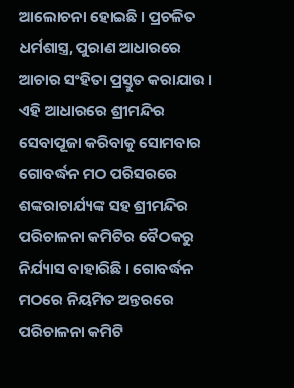ଆଲୋଚନା ହୋଇଛି । ପ୍ରଚଳିତ ଧର୍ମଶାସ୍ତ୍ର, ପୁରାଣ ଆଧାରରେ ଆଚାର ସଂହିତା ପ୍ରସ୍ତୁତ କରାଯାଉ । ଏହି ଆଧାରରେ ଶ୍ରୀମନ୍ଦିର ସେବାପୂଜା କରିବାକୁ ସୋମବାର ଗୋବର୍ଦ୍ଧନ ମଠ ପରିସରରେ ଶଙ୍କରାଚାର୍ଯ୍ୟଙ୍କ ସହ ଶ୍ରୀମନ୍ଦିର ପରିଚାଳନା କମିଟିର ବୈଠକରୁ ନିର୍ଯ୍ୟାସ ବାହାରିଛି । ଗୋବର୍ଦ୍ଧନ ମଠରେ ନିୟମିତ ଅନ୍ତରରେ ପରିଚାଳନା କମିଟି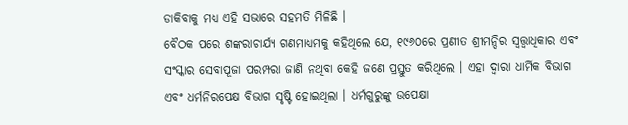ଡାକିବାକୁ ମଧ୍ୟ ଏହି ସଭାରେ ସହମତି ମିଳିଛି ।
ବୈଠକ ପରେ ଶଙ୍କରାଚାର୍ଯ୍ୟ ଗଣମାଧ୍ୟମକୁ କହିଥିଲେ ଯେ, ୧୯୬୦ରେ ପ୍ରଣୀତ ଶ୍ରୀମନ୍ଦିର ସ୍ୱତ୍ତ୍ୱାଧିକାର ଏବଂ ସଂସ୍କାର ସେବାପୂଜା ପରମ୍ପରା ଜାଣି ନଥିବା କେହି ଜଣେ ପ୍ରସ୍ତୁତ କରିଥିଲେ । ଏହା ଦ୍ୱାରା ଧାର୍ମିକ ବିଭାଗ ଏବଂ ଧର୍ମନିରପେକ୍ଷ ବିଭାଗ ସୃଷ୍ଟି ହୋଇଥିଲା । ଧର୍ମଗୁରୁଙ୍କୁ ଉପେକ୍ଷା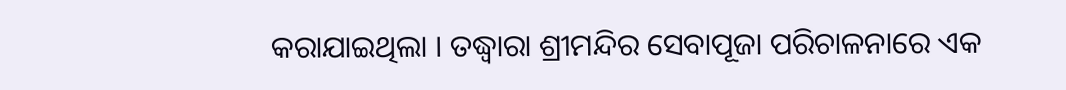କରାଯାଇଥିଲା । ତଦ୍ଧ୍ୱାରା ଶ୍ରୀମନ୍ଦିର ସେବାପୂଜା ପରିଚାଳନାରେ ଏକ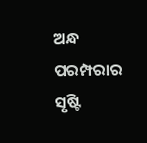ଅନ୍ଧ ପରମ୍ପରାର ସୃଷ୍ଟି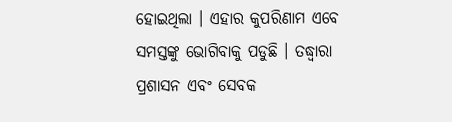ହୋଇଥିଲା । ଏହାର କୁପରିଣାମ ଏବେ ସମସ୍ତଙ୍କୁ ଭୋଗିବାକୁ ପଡୁଛି । ତଦ୍ଧ୍ୱାରା ପ୍ରଶାସନ ଏବଂ ସେବକ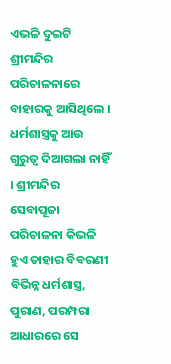ଏଭଳି ଦୁଇଟି ଶ୍ରୀମନ୍ଦିର ପରିଚାଳନାରେ ବାହାରକୁ ଆସିଥିଲେ । ଧର୍ମଶାସ୍ତ୍ରକୁ ଆଉ ଗୁରୁତ୍ୱ ଦିଆଗଲା ନାହିଁ । ଶ୍ରୀମନ୍ଦିର ସେବାପୂଜା ପରିଚାଳନା କିଭଳି ହୁଏ ତାହାର ବିବରଣୀ ବିଭିନ୍ନ ଧର୍ମଶାସ୍ତ୍ର, ପୁରାଣ, ପରମ୍ପରା ଆଧାରରେ ସେ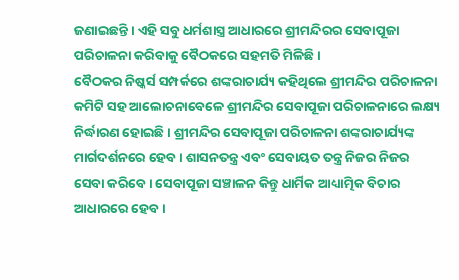ଜଣାଇଛନ୍ତି । ଏହି ସବୁ ଧର୍ମଶାସ୍ତ୍ର ଆଧାରରେ ଶ୍ରୀମନ୍ଦିରର ସେବାପୂଜା ପରିଚାଳନା କରିବାକୁ ବୈଠକରେ ସହମତି ମିଳିଛି ।
ବୈଠକର ନିଷ୍କର୍ସ ସମ୍ପର୍କରେ ଶଙ୍କରାଚାର୍ଯ୍ୟ କହିଥିଲେ ଶ୍ରୀମନ୍ଦିର ପରିଚାଳନା କମିଟି ସହ ଆଲୋଚନାବେଳେ ଶ୍ରୀମନ୍ଦିର ସେବାପୂଜା ପରିଚାଳନାରେ ଲକ୍ଷ୍ୟ ନିର୍ଦ୍ଧାରଣ ହୋଇଛି । ଶ୍ରୀମନ୍ଦିର ସେବାପୂଜା ପରିଚାଳନା ଶଙ୍କରାଚାର୍ଯ୍ୟଙ୍କ ମାର୍ଗଦର୍ଶନରେ ହେବ । ଶାସନତନ୍ତ୍ର ଏବଂ ସେବାୟତ ତନ୍ତ୍ର ନିଜର ନିଜର ସେବା କରିବେ । ସେବାପୂଜା ସଞ୍ଚାଳନ କିନ୍ତୁ ଧାର୍ମିକ ଆଧ୍ୟାତ୍ମିକ ବିଚାର ଆଧାରରେ ହେବ ।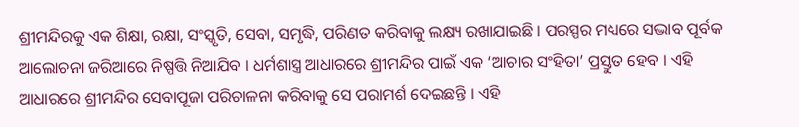ଶ୍ରୀମନ୍ଦିରକୁ ଏକ ଶିକ୍ଷା, ରକ୍ଷା, ସଂସ୍କୃତି, ସେବା, ସମୃଦ୍ଧି, ପରିଣତ କରିବାକୁ ଲକ୍ଷ୍ୟ ରଖାଯାଇଛି । ପରସ୍ପର ମଧ୍ୟରେ ସଦ୍ଭାବ ପୂର୍ବକ ଆଲୋଚନା ଜରିଆରେ ନିଷ୍ପତ୍ତି ନିଆଯିବ । ଧର୍ମଶାସ୍ତ୍ର ଆଧାରରେ ଶ୍ରୀମନ୍ଦିର ପାଇଁ ଏକ ‘ଆଚାର ସଂହିତା’ ପ୍ରସ୍ତୁତ ହେବ । ଏହି ଆଧାରରେ ଶ୍ରୀମନ୍ଦିର ସେବାପୂଜା ପରିଚାଳନା କରିବାକୁ ସେ ପରାମର୍ଶ ଦେଇଛନ୍ତି । ଏହି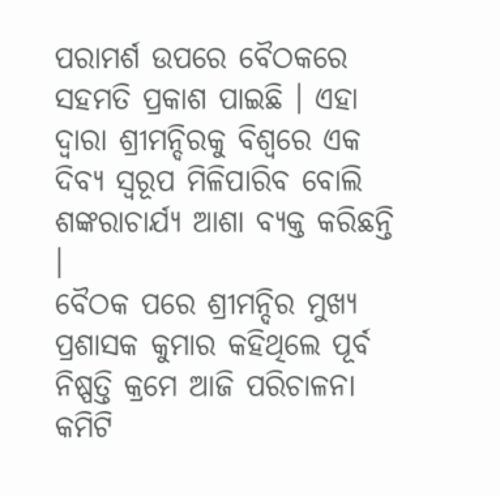ପରାମର୍ଶ ଉପରେ ବୈଠକରେ ସହମତି ପ୍ରକାଶ ପାଇଛି । ଏହା ଦ୍ୱାରା ଶ୍ରୀମନ୍ଦିରକୁ ବିଶ୍ୱରେ ଏକ ଦିବ୍ୟ ସ୍ୱରୂପ ମିଳିପାରିବ ବୋଲି ଶଙ୍କରାଚାର୍ଯ୍ୟ ଆଶା ବ୍ୟକ୍ତ କରିଛନ୍ତି ।
ବୈଠକ ପରେ ଶ୍ରୀମନ୍ଦିର ମୁଖ୍ୟ ପ୍ରଶାସକ କୁମାର କହିଥିଲେ ପୂର୍ବ ନିଷ୍ପତ୍ତି କ୍ରମେ ଆଜି ପରିଚାଳନା କମିଟି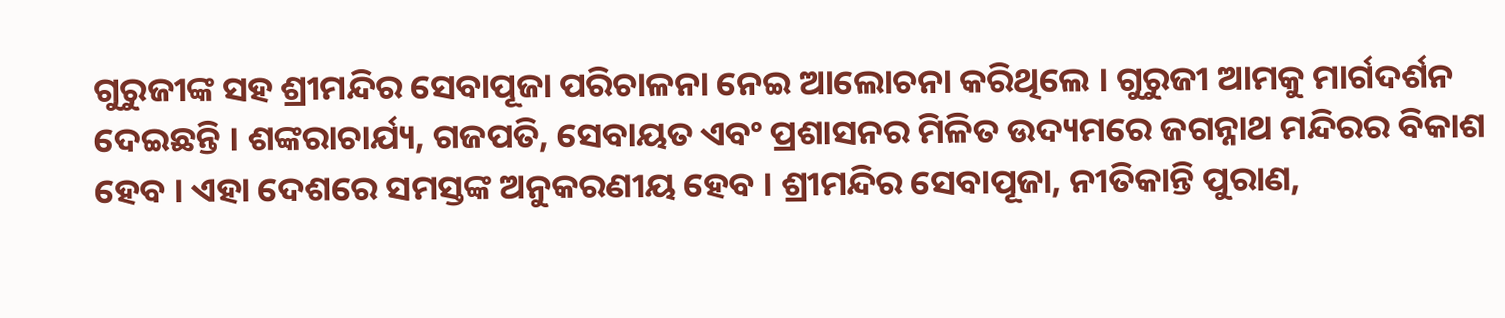ଗୁରୁଜୀଙ୍କ ସହ ଶ୍ରୀମନ୍ଦିର ସେବାପୂଜା ପରିଚାଳନା ନେଇ ଆଲୋଚନା କରିଥିଲେ । ଗୁରୁଜୀ ଆମକୁ ମାର୍ଗଦର୍ଶନ ଦେଇଛନ୍ତି । ଶଙ୍କରାଚାର୍ଯ୍ୟ, ଗଜପତି, ସେବାୟତ ଏବଂ ପ୍ରଶାସନର ମିଳିତ ଉଦ୍ୟମରେ ଜଗନ୍ନାଥ ମନ୍ଦିରର ବିକାଶ ହେବ । ଏହା ଦେଶରେ ସମସ୍ତଙ୍କ ଅନୁକରଣୀୟ ହେବ । ଶ୍ରୀମନ୍ଦିର ସେବାପୂଜା, ନୀତିକାନ୍ତି ପୁରାଣ,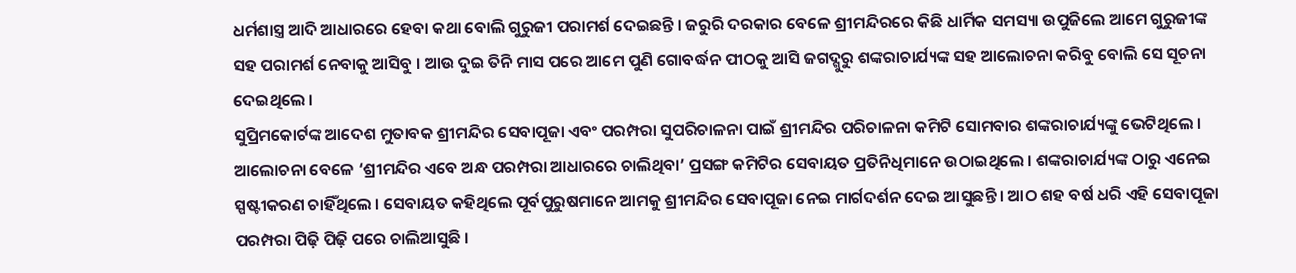ଧର୍ମଶାସ୍ତ୍ର ଆଦି ଆଧାରରେ ହେବା କଥା ବୋଲି ଗୁରୁଜୀ ପରାମର୍ଶ ଦେଇଛନ୍ତି । ଜରୁରି ଦରକାର ବେଳେ ଶ୍ରୀମନ୍ଦିରରେ କିଛି ଧାର୍ମିକ ସମସ୍ୟା ଉପୁଜିଲେ ଆମେ ଗୁରୁଜୀଙ୍କ ସହ ପରାମର୍ଶ ନେବାକୁ ଆସିବୁ । ଆଉ ଦୁଇ ତିନି ମାସ ପରେ ଆମେ ପୁଣି ଗୋବର୍ଦ୍ଧନ ପୀଠକୁ ଆସି ଜଗଦ୍ଗୁରୁ ଶଙ୍କରାଚାର୍ଯ୍ୟଙ୍କ ସହ ଆଲୋଚନା କରିବୁ ବୋଲି ସେ ସୂଚନା ଦେଇଥିଲେ ।
ସୁପ୍ରିମକୋର୍ଟଙ୍କ ଆଦେଶ ମୁତାବକ ଶ୍ରୀମନ୍ଦିର ସେବାପୂଜା ଏବଂ ପରମ୍ପରା ସୁପରିଚାଳନା ପାଇଁ ଶ୍ରୀମନ୍ଦିର ପରିଚାଳନା କମିଟି ସୋମବାର ଶଙ୍କରାଚାର୍ଯ୍ୟଙ୍କୁ ଭେଟିଥିଲେ । ଆଲୋଚନା ବେଳେ ‘ଶ୍ରୀମନ୍ଦିର ଏବେ ଅନ୍ଧ ପରମ୍ପରା ଆଧାରରେ ଚାଲିଥିବା’ ପ୍ରସଙ୍ଗ କମିଟିର ସେବାୟତ ପ୍ରତିନିଧିମାନେ ଉଠାଇଥିଲେ । ଶଙ୍କରାଚାର୍ଯ୍ୟଙ୍କ ଠାରୁ ଏନେଇ ସ୍ପଷ୍ଟୀକରଣ ଚାହିଁଥିଲେ । ସେବାୟତ କହିଥିଲେ ପୂର୍ବପୁରୁଷମାନେ ଆମକୁ ଶ୍ରୀମନ୍ଦିର ସେବାପୂଜା ନେଇ ମାର୍ଗଦର୍ଶନ ଦେଇ ଆସୁଛନ୍ତି । ଆଠ ଶହ ବର୍ଷ ଧରି ଏହି ସେବାପୂଜା ପରମ୍ପରା ପିଢ଼ି ପିଢ଼ି ପରେ ଚାଲିଆସୁଛି ।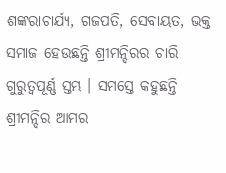ଶଙ୍କରାଚାର୍ଯ୍ୟ, ଗଜପତି, ସେବାୟତ, ଭକ୍ତ ସମାଜ ହେଉଛନ୍ତି ଶ୍ରୀମନ୍ଦିରର ଚାରି ଗୁରୁତ୍ୱପୂର୍ଣ୍ଣ ସ୍ତମ୍ଭ । ସମସ୍ତେ କହୁଛନ୍ତି ଶ୍ରୀମନ୍ଦିର ଆମର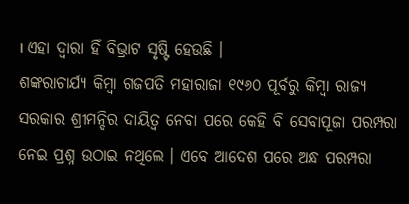। ଏହା ଦ୍ୱାରା ହିଁ ବିଭ୍ରାଟ ସୃଷ୍ଟି ହେଉଛି ।
ଶଙ୍କରାଚାର୍ଯ୍ୟ କିମ୍ବା ଗଜପତି ମହାରାଜା ୧୯୬୦ ପୂର୍ବରୁ କିମ୍ବା ରାଜ୍ୟ ସରକାର ଶ୍ରୀମନ୍ଦିର ଦାୟିତ୍ୱ ନେବା ପରେ କେହି ବି ସେବାପୂଜା ପରମ୍ପରା ନେଇ ପ୍ରଶ୍ନ ଉଠାଇ ନଥିଲେ । ଏବେ ଆଦେଶ ପରେ ଅନ୍ଧ ପରମ୍ପରା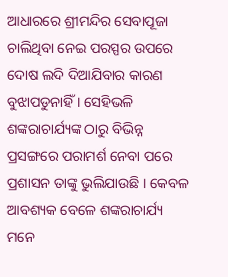ଆଧାରରେ ଶ୍ରୀମନ୍ଦିର ସେବାପୂଜା ଚାଲିଥିବା ନେଇ ପରସ୍ପର ଉପରେ ଦୋଷ ଲଦି ଦିଆଯିବାର କାରଣ ବୁଝାପଡୁନାହିଁ । ସେହିଭଳି ଶଙ୍କରାଚାର୍ଯ୍ୟଙ୍କ ଠାରୁ ବିଭିନ୍ନ ପ୍ରସଙ୍ଗରେ ପରାମର୍ଶ ନେବା ପରେ ପ୍ରଶାସନ ତାଙ୍କୁ ଭୁଲିଯାଉଛି । କେବଳ ଆବଶ୍ୟକ ବେଳେ ଶଙ୍କରାଚାର୍ଯ୍ୟ ମନେ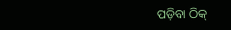ପଡ଼ିବା ଠିକ୍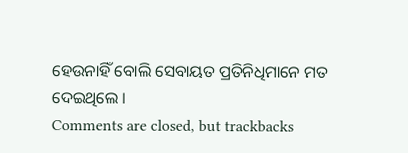ହେଉନାହିଁ ବୋଲି ସେବାୟତ ପ୍ରତିନିଧିମାନେ ମତ ଦେଇଥିଲେ ।
Comments are closed, but trackbacks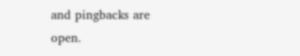and pingbacks are open.